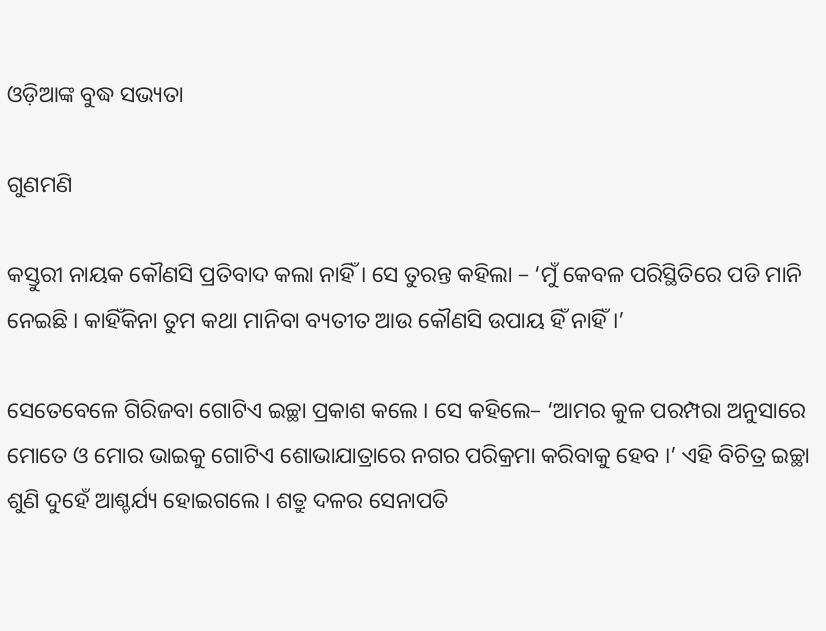ଓଡ଼ିଆଙ୍କ ବୁଦ୍ଧ ସଭ୍ୟତା

ଗୁଣମଣି

କସ୍ତୁରୀ ନାୟକ କୌଣସି ପ୍ରତିବାଦ କଲା ନାହିଁ । ସେ ତୁରନ୍ତ କହିଲା – ‘ମୁଁ କେବଳ ପରିସ୍ଥିତିରେ ପଡି ମାନି ନେଇଛି । କାହିଁକିନା ତୁମ କଥା ମାନିବା ବ୍ୟତୀତ ଆଉ କୌଣସି ଉପାୟ ହିଁ ନାହିଁ ।’

ସେତେବେଳେ ଗିରିଜବା ଗୋଟିଏ ଇଚ୍ଛା ପ୍ରକାଶ କଲେ । ସେ କହିଲେ– ‘ଆମର କୁଳ ପରମ୍ପରା ଅନୁସାରେ ମୋତେ ଓ ମୋର ଭାଇକୁ ଗୋଟିଏ ଶୋଭାଯାତ୍ରାରେ ନଗର ପରିକ୍ରମା କରିବାକୁ ହେବ ।’ ଏହି ବିଚିତ୍ର ଇଚ୍ଛା ଶୁଣି ଦୁହେଁ ଆଶ୍ଚର୍ଯ୍ୟ ହୋଇଗଲେ । ଶତ୍ରୁ ଦଳର ସେନାପତି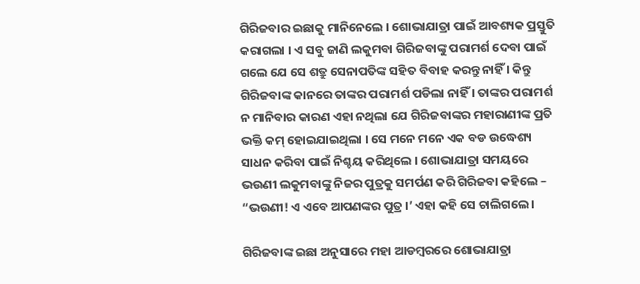ଗିରିଜବାର ଇଛାକୁ ମାନିନେଲେ । ଶୋଭାଯାତ୍ରା ପାଇଁ ଆବଶ୍ୟକ ପ୍ରସ୍ତୁତି କରାଗଲା । ଏ ସବୁ ଜାଣି ଲକୁମବା ଗିରିଜବାଙ୍କୁ ପରାମର୍ଶ ଦେବା ପାଇଁ ଗଲେ ଯେ ସେ ଶତ୍ରୁ ସେନାପତିଙ୍କ ସହିତ ବିବାହ କରନ୍ତୁ ନାହିଁ । କିନ୍ତୁ ଗିରିଜବାଙ୍କ କାନରେ ତାଙ୍କର ପରାମର୍ଶ ପଡିଲା ନାହିଁ । ତାଙ୍କର ପରାମର୍ଶ ନ ମାନିବାର କାରଣ ଏହା ନଥିଲା ଯେ ଗିରିଜବାଙ୍କର ମହାରାଣୀଙ୍କ ପ୍ରତି ଭକ୍ତି କମ୍ ହୋଇଯାଇଥିଲା । ସେ ମନେ ମନେ ଏକ ବଡ ଉଦ୍ଧେଶ୍ୟ ସାଧନ କରିବା ପାଇଁ ନିଶ୍ଚୟ କରିଥିଲେ । ଶୋଭାଯାତ୍ରା ସମୟରେ ଭଉଣୀ ଲକୁମବାଙ୍କୁ ନିଜର ପୁତ୍ରକୁ ସମର୍ପଣ କରି ଗିରିଜବା କହିଲେ – “ଭଉଣୀ! ଏ ଏବେ ଆପଣଙ୍କର ପୁତ୍ର ।’ ଏହା କହି ସେ ଚାଲିଗଲେ ।

ଗିରିଜବାଙ୍କ ଇଛା ଅନୁସାରେ ମହା ଆଡମ୍ବରରେ ଶୋଭାଯାତ୍ରା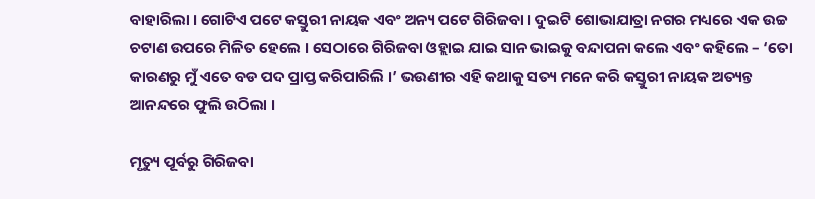ବାହାରିଲା । ଗୋଟିଏ ପଟେ କସ୍ତୁରୀ ନାୟକ ଏବଂ ଅନ୍ୟ ପଟେ ଗିରିଜବା । ଦୁଇଟି ଶୋଭାଯାତ୍ରା ନଗର ମଧ୍ୟରେ ଏକ ଉଚ୍ଚ ଚଟାଣ ଉପରେ ମିଳିତ ହେଲେ । ସେଠାରେ ଗିରିଜବା ଓହ୍ଲାଇ ଯାଇ ସାନ ଭାଇକୁ ବନ୍ଦାପନା କଲେ ଏବଂ କହିଲେ – ‘ତୋ କାରଣରୁ ମୁଁ ଏତେ ବଡ ପଦ ପ୍ରାପ୍ତ କରିପାରିଲି ।’ ଭଉଣୀର ଏହି କଥାକୁ ସତ୍ୟ ମନେ କରି କସ୍ତୁରୀ ନାୟକ ଅତ୍ୟନ୍ତ ଆନନ୍ଦରେ ଫୁଲି ଉଠିଲା ।

ମୃତ୍ୟୁ ପୂର୍ବରୁ ଗିରିଜବା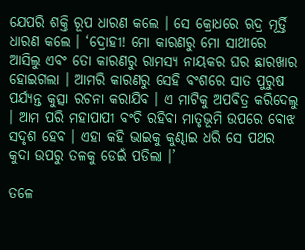ଯେପରି ଶକ୍ତି ରୂପ ଧାରଣ କଲେ । ସେ କ୍ରୋଧରେ ଋଦ୍ର ମୂର୍ତ୍ତି ଧାରଣ କଲେ । ‘ଦ୍ରୋହୀ! ମୋ କାରଣରୁ ମୋ ସାଥୀରେ ଆସିଲୁ ଏବଂ ତୋ କାରଣରୁ ରାମସ୍ୟ ନାୟକର ଘର ଛାରଖାର ହୋଇଗଲା । ଆମରି କାରଣରୁ ସେହି ବଂଶରେ ସାତ ପୁରୁଷ ପର୍ଯ୍ୟନ୍ତ କୁତ୍ସା ରଚନା କରାଯିବ । ଏ ମାଟିକୁ ଅପବିତ୍ର କରିଦେଲୁ । ଆମ ପରି ମହାପାପୀ ବଂଚି ରହିବା ମାତୃଭୂମି ଉପରେ ବୋଝ ସଦୃଶ ହେବ । ଏହା କହି ଭାଇକୁ କୁଣ୍ଢାଇ ଧରି ସେ ପଥର କୁଦା ଉପରୁ ତଳକୁ ଡେଇଁ ପଡିଲା ।’

ତଳେ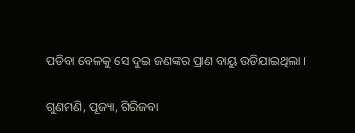ପଡିବା ବେଳକୁ ସେ ଦୁଇ ଜଣଙ୍କର ପ୍ରାଣ ବାୟୁ ଉଡିଯାଇଥିଲା ।

ଗୁଣମଣି, ପୂଜ୍ୟା, ଗିରିଜବା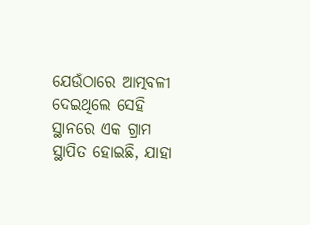ଯେଉଁଠାରେ ଆତ୍ମବଳୀ ଦେଇଥିଲେ ସେହି ସ୍ଥାନରେ ଏକ ଗ୍ରାମ ସ୍ଥାପିତ ହୋଇଛି, ଯାହା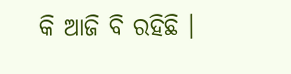କି ଆଜି ବି ରହିଛି ।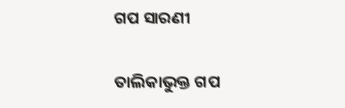ଗପ ସାରଣୀ

ତାଲିକାଭୁକ୍ତ ଗପ